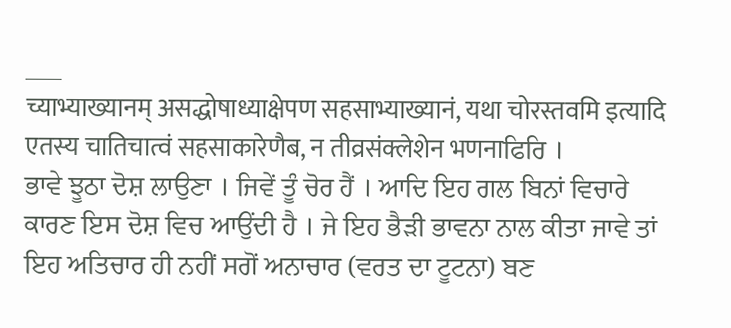___
च्याभ्याख्यानम् असद्धोषाध्याक्षेपण सहसाभ्याख्यानं, यथा चोरस्तवमि इत्यादि एतस्य चातिचात्वं सहसाकारेणैब, न तीव्रसंक्लेशेन भणनाਫਿਰਿ ।
ਭਾਵੇ ਝੂਠਾ ਦੋਸ਼ ਲਾਉਣਾ । ਜਿਵੇਂ ਤੂੰ ਚੋਰ ਹੈਂ । ਆਦਿ ਇਹ ਗਲ ਬਿਨਾਂ ਵਿਚਾਰੇ ਕਾਰਣ ਇਸ ਦੋਸ਼ ਵਿਚ ਆਉਂਦੀ ਹੈ । ਜੇ ਇਹ ਭੈੜੀ ਭਾਵਨਾ ਨਾਲ ਕੀਤਾ ਜਾਵੇ ਤਾਂ ਇਹ ਅਤਿਚਾਰ ਹੀ ਨਹੀਂ ਸਗੋਂ ਅਨਾਚਾਰ (ਵਰਤ ਦਾ ਟੂਟਨਾ) ਬਣ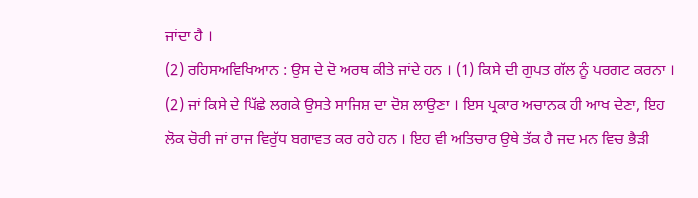ਜਾਂਦਾ ਹੈ ।
(2) ਰਹਿਸਅਵਿਖਿਆਨ : ਉਸ ਦੇ ਦੋ ਅਰਥ ਕੀਤੇ ਜਾਂਦੇ ਹਨ । (1) ਕਿਸੇ ਦੀ ਗੁਪਤ ਗੱਲ ਨੂੰ ਪਰਗਟ ਕਰਨਾ । (2) ਜਾਂ ਕਿਸੇ ਦੇ ਪਿੱਛੇ ਲਗਕੇ ਉਸਤੇ ਸਾਜਿਸ਼ ਦਾ ਦੋਸ਼ ਲਾਉਣਾ । ਇਸ ਪ੍ਰਕਾਰ ਅਚਾਨਕ ਹੀ ਆਖ ਦੇਣਾ, ਇਹ ਲੋਕ ਚੋਰੀ ਜਾਂ ਰਾਜ ਵਿਰੁੱਧ ਬਗਾਵਤ ਕਰ ਰਹੇ ਹਨ । ਇਹ ਵੀ ਅਤਿਚਾਰ ਉਥੇ ਤੱਕ ਹੈ ਜਦ ਮਨ ਵਿਚ ਭੈੜੀ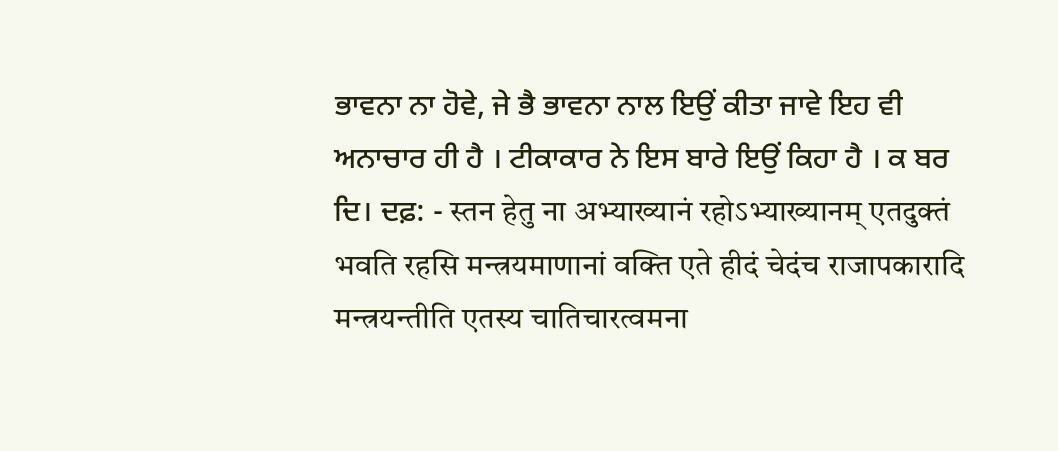ਭਾਵਨਾ ਨਾ ਹੋਵੇ, ਜੇ ਭੈ ਭਾਵਨਾ ਨਾਲ ਇਉਂ ਕੀਤਾ ਜਾਵੇ ਇਹ ਵੀ ਅਨਾਚਾਰ ਹੀ ਹੈ । ਟੀਕਾਕਾਰ ਨੇ ਇਸ ਬਾਰੇ ਇਉਂ ਕਿਹਾ ਹੈ । ਕ ਬਰ ਦਿ। ਦਫ਼: - स्तन हेतु ना अभ्याख्यानं रहोऽभ्याख्यानम् एतदुक्तं भवति रहसि मन्त्रयमाणानां वक्ति एते हीदं चेदंच राजापकारादि मन्त्रयन्तीति एतस्य चातिचारत्वमना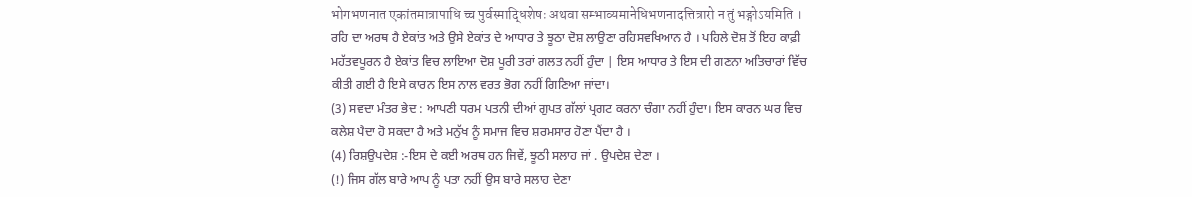भोगभणनात एकांतमात्रापाधि च्च पुर्वस्माद्धिशेषः अथवा सम्भाव्यमानेधिभणनादत्तित्रारो न तुं भङ्गोऽयमिति ।
ਰਹਿ ਦਾ ਅਰਥ ਹੈ ਏਕਾਂਤ ਅਤੇ ਉਸੇ ਏਕਾਂਤ ਦੇ ਆਧਾਰ ਤੇ ਝੂਠਾ ਦੋਸ਼ ਲਾਉਣਾ ਰਹਿਸਵਖਿਆਨ ਹੈ । ਪਹਿਲੇ ਦੋਸ਼ ਤੋਂ ਇਹ ਕਾਫ਼ੀ ਮਹੱਤਵਪੂਰਨ ਹੈ ਏਕਾਂਤ ਵਿਚ ਲਾਇਆ ਦੋਸ਼ ਪੂਰੀ ਤਰਾਂ ਗਲਤ ਨਹੀਂ ਹੁੰਦਾ | ਇਸ ਆਧਾਰ ਤੇ ਇਸ ਦੀ ਗਣਨਾ ਅਤਿਚਾਰਾਂ ਵਿੱਚ ਕੀਤੀ ਗਈ ਹੈ ਇਸੇ ਕਾਰਨ ਇਸ ਨਾਲ ਵਰਤ ਭੋਗ ਨਹੀਂ ਗਿਣਿਆ ਜਾਂਦਾ।
(3) ਸਵਦਾ ਮੰਤਰ ਭੇਦ : ਆਪਣੀ ਧਰਮ ਪਤਨੀ ਦੀਆਂ ਗੁਪਤ ਗੱਲਾਂ ਪ੍ਰਗਟ ਕਰਨਾ ਚੰਗਾ ਨਹੀਂ ਹੁੰਦਾ। ਇਸ ਕਾਰਨ ਘਰ ਵਿਚ ਕਲੇਸ਼ ਪੈਦਾ ਹੋ ਸਕਦਾ ਹੈ ਅਤੇ ਮਨੁੱਖ ਨੂੰ ਸਮਾਜ ਵਿਚ ਸ਼ਰਮਸਾਰ ਹੋਣਾ ਪੈਂਦਾ ਹੈ ।
(4) ਰਿਸ਼ਉਪਦੇਸ਼ :-ਇਸ ਦੇ ਕਈ ਅਰਥ ਹਨ ਜਿਵੇਂ, ਝੂਠੀ ਸਲਾਹ ਜਾਂ . ਉਪਦੇਸ਼ ਦੇਣਾ ।
(!) ਜਿਸ ਗੱਲ ਬਾਰੇ ਆਪ ਨੂੰ ਪਤਾ ਨਹੀਂ ਉਸ ਬਾਰੇ ਸਲਾਹ ਦੇਣਾ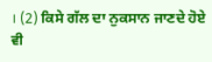। (2) ਕਿਸੇ ਗੱਲ ਦਾ ਨੁਕਸਾਨ ਜਾਣਦੇ ਹੋਏ ਵੀ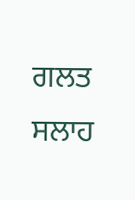ਗਲਤ ਸਲਾਹ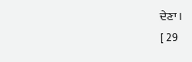ਦੇਣਾ ।
[ 29